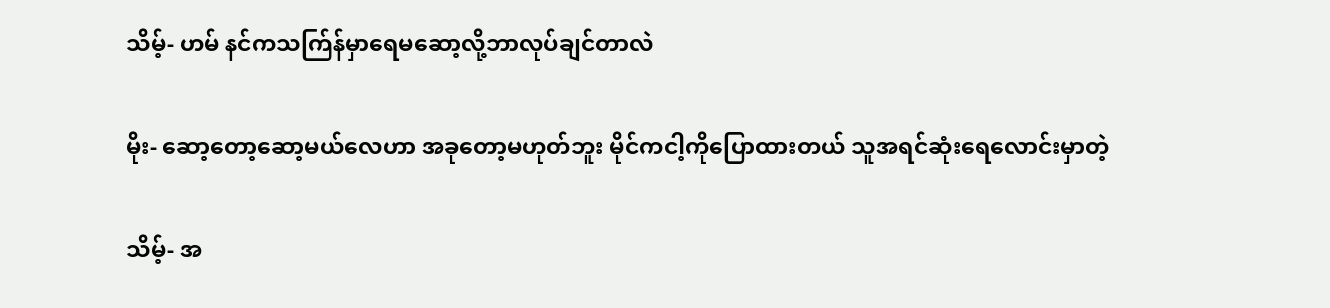သိမ့်- ဟမ် နင်ကသက်ြန်မှာရေမဆော့လို့ဘာလုပ်ချင်တာလဲ

မိုး- ဆော့တော့ဆော့မယ်လေဟာ အခုတော့မဟုတ်ဘူး မိုင်ကငါ့ကိုပြောထားတယ် သူအရင်ဆုံးရေလောင်းမှာတဲ့

သိမ့်- အ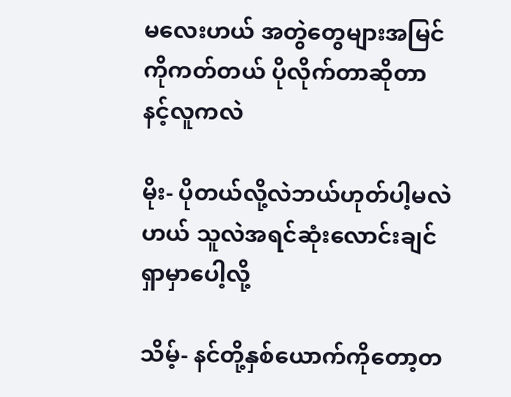မလေးဟယ် အတွဲတွေများအမြင်ကိုကတ်တယ် ပိုလိုက်တာဆိုတာ နင့်လူကလဲ

မိုး- ပိုတယ်လို့လဲဘယ်ဟုတ်ပါ့မလဲဟယ် သူလဲအရင်ဆုံးလောင်းချင်ရှာမှာပေါ့လို့

သိမ့်- နင်တို့နှစ်ယောက်ကိုတော့တ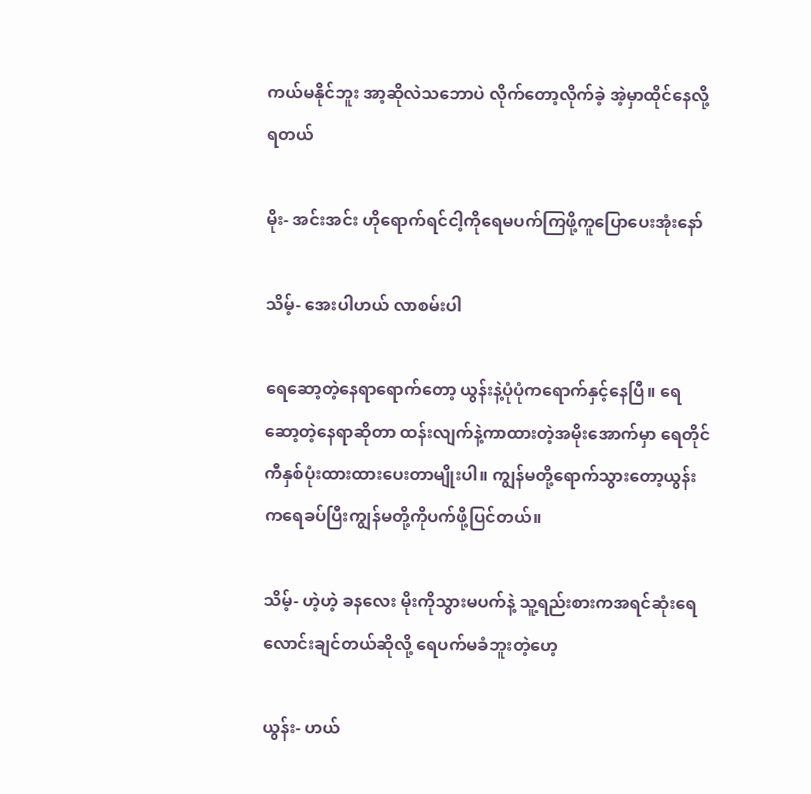ကယ်မနိုင်ဘူး အာ့ဆိုလဲသဘောပဲ လိုက်တော့လိုက်ခဲ့ အဲ့မှာထိုင်နေလို့ရတယ်

မိုး- အင်းအင်း ဟိုရောက်ရင်ငါ့ကိုရေမပက်ကြဖို့ကူပြောပေးအုံးနော်

သိမ့်- အေးပါဟယ် လာစမ်းပါ

ရေဆော့တဲ့နေရာရောက်တော့ ယွန်းနဲ့ပုံပုံကရောက်နှင့်နေပြီ။ ရေဆော့တဲ့နေရာဆိုတာ ထန်းလျက်နဲ့ကာထားတဲ့အမိုးအောက်မှာ ရေတိုင်ကီနှစ်ပုံးထားထားပေးတာမျိုးပါ။ ကျွန်မတို့ရောက်သွားတော့ယွန်းကရေခပ်ပြီးကျွန်မတို့ကိုပက်ဖို့ပြင်တယ်။

သိမ့်- ဟဲ့ဟဲ့ ခနလေး မိုးကိုသွားမပက်နဲ့ သူ့ရည်းစားကအရင်ဆုံးရေလောင်းချင်တယ်ဆိုလို့ ရေပက်မခံဘူးတဲ့ဟေ့

ယွန်း- ဟယ်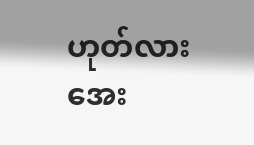ဟုတ်လား အေး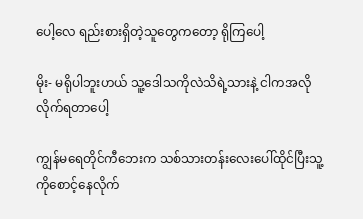ပေါ့လေ ရည်းစားရှိတဲ့သူတွေကတော့ ရိုကြပေါ့

မိုး- မရိုပါဘူးဟယ် သူ့ဒေါသကိုလဲသိရဲ့သားနဲ့ ငါကအလိုလိုက်ရတာပေါ့

ကျွန်မရေတိုင်ကီဘေးက သစ်သားတန်းလေးပေါ်ထိုင်ပြီးသူ့ကိုစောင့်နေလိုက်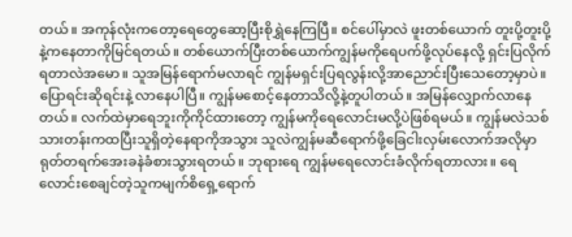တယ်။ အကုန်လုံးကတော့ရေတွေဆော့ပြီးစိုရွှဲနေကြပြီ။ စင်ပေါ်မှာလဲ ဖူးတစ်ယောက် တူးပို့တူးပို့နဲ့ကနေတာကိုမြင်ရတယ်။ တစ်ယောက်ပြီးတစ်ယောက်ကျွန်မကိုရေပက်ဖို့လုပ်နေလို့ ရှင်းပြလိုက်ရတာလဲအမော။ သူအမြန်ရောက်မလာရင် ကျွန်မရှင်းပြရလွန်းလို့အာညောင်းပြီးသေတော့မှာပဲ။ ပြောရင်းဆိုရင်းနဲ့ လာနေပါပြီ။ ကျွန်မစောင့်နေတာသိလို့နဲ့တူပါတယ်။ အမြန်လျှောက်လာနေတယ်။ လက်ထဲမှာ‌ရေဘူးကိုကိုင်ထားတော့ ကျွန်မကိုရေလောင်းမလို့ပဲဖြစ်ရမယ်။ ကျွန်မလဲသစ်သားတန်းကထပြီးသူရှိတဲ့နေရာကိုအသွား သူလဲကျွန်မဆီရောက်ဖို့ခြေငါးလှမ်းလောက်အလိုမှာ ရုတ်တရက်အေးခနဲခံစားသွားရတယ်။ ဘုရားရေ ကျွန်မရေလောင်းခံလိုက်ရတာလား။ ရေလောင်းစေချင်တဲ့သူကမျက်စိရှေ့ရောက်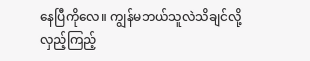နေပြီကိုလေ။ ကျွန်မဘယ်သူလဲသိချင်လို့ လှည့်ကြည့်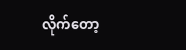လိုက်တော့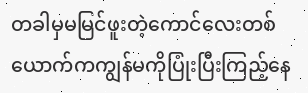တခါမှမမြင်ဖူးတဲ့ကောင်လေးတစ်ယောက်ကကျွန်မကိုပြုံးပြီးကြည့်နေ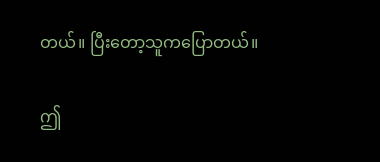တယ်။ ပြီးတော့သူကပြောတယ်။

ဤ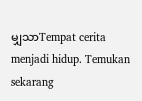မျှသာTempat cerita menjadi hidup. Temukan sekarang